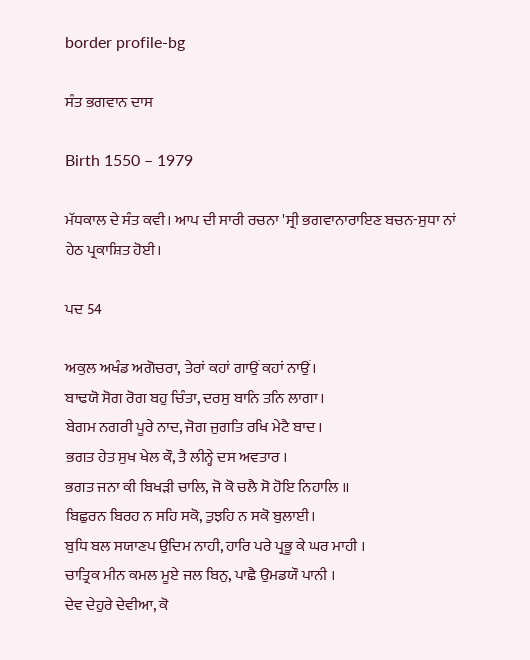border profile-bg

ਸੰਤ ਭਗਵਾਨ ਦਾਸ

Birth 1550 – 1979

ਮੱਧਕਾਲ ਦੇ ਸੰਤ ਕਵੀ। ਆਪ ਦੀ ਸਾਰੀ ਰਚਨਾ 'ਸ੍ਰੀ ਭਗਵਾਨਾਰਾਇਣ ਬਚਨ-ਸੁਧਾ ਨਾਂ ਹੇਠ ਪ੍ਰਕਾਸ਼ਿਤ ਹੋਈ।

ਪਦ 54

ਅਕੁਲ ਅਖੰਡ ਅਗੋਚਰਾ, ਤੇਰਾਂ ਕਹਾਂ ਗਾਉਂ ਕਹਾਂ ਨਾਉਂ।
ਬਾਢਯੋ ਸੋਗ ਰੋਗ ਬਹੁ ਚਿੰਤਾ, ਦਰਸੁ ਬਾਨਿ ਤਨਿ ਲਾਗਾ।
ਬੇਗਮ ਨਗਰੀ ਪੂਰੇ ਨਾਦ, ਜੋਗ ਜੁਗਤਿ ਰਖਿ ਮੇਟੈ ਬਾਦ ।
ਭਗਤ ਹੇਤ ਸੁਖ ਖੇਲ ਕੌ, ਤੈ ਲੀਨ੍ਹੇ ਦਸ ਅਵਤਾਰ ।
ਭਗਤ ਜਨਾ ਕੀ ਬਿਖੜੀ ਚਾਲਿ, ਜੋ ਕੋ ਚਲੈ ਸੋ ਹੋਇ ਨਿਹਾਲਿ ॥
ਬਿਛੁਰਨ ਬਿਰਹ ਨ ਸਹਿ ਸਕੋ, ਤੁਝਹਿ ਨ ਸਕੋ ਬੁਲਾਈ।
ਬੁਧਿ ਬਲ ਸਯਾਣਪ ਉਦਿਮ ਨਾਹੀ, ਹਾਰਿ ਪਰੇ ਪ੍ਰਭੂ ਕੇ ਘਰ ਮਾਹੀ ।
ਚਾਤ੍ਰਿਕ ਮੀਨ ਕਮਲ ਮੂਏ ਜਲ ਬਿਨੁ, ਪਾਛੈ ਉਮਡਯੌ ਪਾਨੀ ।
ਦੇਵ ਦੇਹੁਰੇ ਦੇਵੀਆ, ਕੋ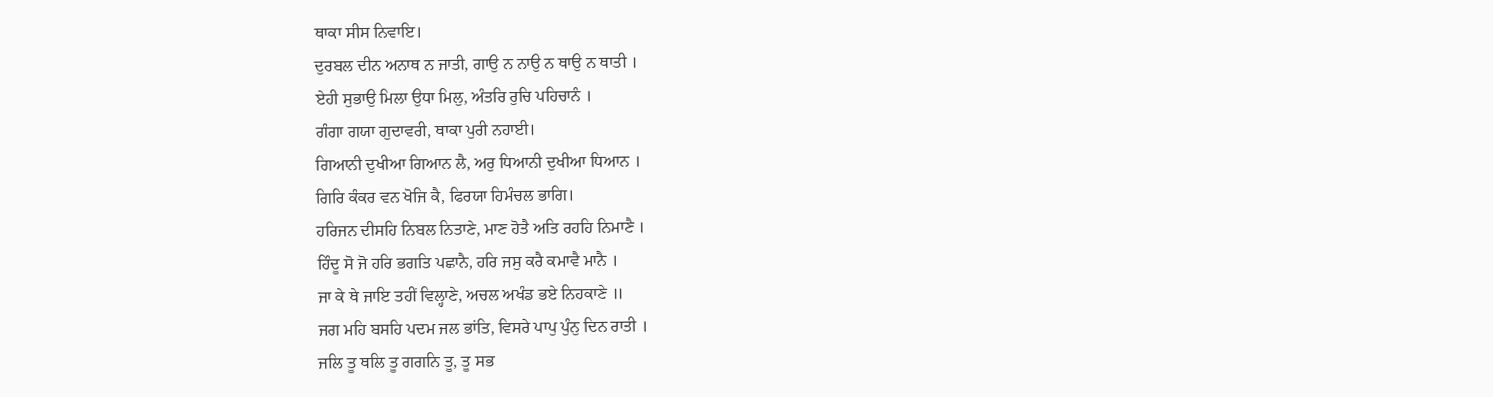ਥਾਕਾ ਸੀਸ ਨਿਵਾਇ।
ਦੁਰਬਲ ਦੀਨ ਅਨਾਥ ਨ ਜਾਤੀ, ਗਾਉ ਨ ਨਾਉ ਨ ਥਾਉ ਨ ਥਾਤੀ ।
ਏਹੀ ਸੁਭਾਉ ਮਿਲਾ ਉਧਾ ਮਿਲੁ, ਅੰਤਰਿ ਰੁਚਿ ਪਹਿਚਾਨੰ ।
ਗੰਗਾ ਗਯਾ ਗੁਦਾਵਰੀ, ਥਾਕਾ ਪੁਰੀ ਨਹਾਈ।
ਗਿਆਨੀ ਦੁਖੀਆ ਗਿਆਨ ਲੈ, ਅਰੁ ਧਿਆਨੀ ਦੁਖੀਆ ਧਿਆਨ ।
ਗਿਰਿ ਕੰਕਰ ਵਨ ਖੋਜਿ ਕੈ, ਫਿਰਯਾ ਹਿਮੰਚਲ ਭਾਗਿ।
ਹਰਿਜਨ ਦੀਸਹਿ ਨਿਬਲ ਨਿਤਾਣੇ, ਮਾਣ ਹੋਤੈ ਅਤਿ ਰਹਹਿ ਨਿਮਾਣੈ ।
ਹਿੰਦੂ ਸੋ ਜੋ ਹਰਿ ਭਗਤਿ ਪਛਾਨੈ, ਹਰਿ ਜਸੁ ਕਰੈ ਕਮਾਵੈ ਮਾਨੈ ।
ਜਾ ਕੇ ਥੇ ਜਾਇ ਤਹੀਂ ਵਿਲ੍ਹਾਣੇ, ਅਚਲ ਅਖੰਡ ਭਏ ਨਿਹਕਾਣੇ ॥
ਜਗ ਮਹਿ ਬਸਹਿ ਪਦਮ ਜਲ ਭਾਂਤਿ, ਵਿਸਰੇ ਪਾਪੁ ਪੁੰਨੁ ਦਿਨ ਰਾਤੀ ।
ਜਲਿ ਤੂ ਥਲਿ ਤੂ ਗਗਨਿ ਤੂ, ਤੂ ਸਭ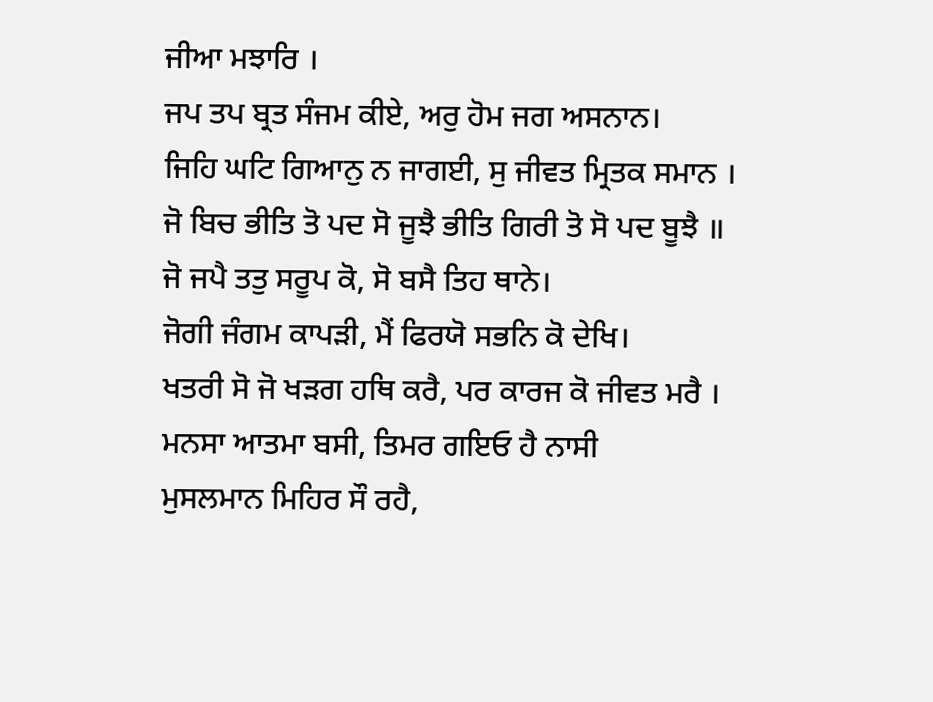ਜੀਆ ਮਝਾਰਿ ।
ਜਪ ਤਪ ਬ੍ਰਤ ਸੰਜਮ ਕੀਏ, ਅਰੁ ਹੋਮ ਜਗ ਅਸਨਾਨ।
ਜਿਹਿ ਘਟਿ ਗਿਆਨੁ ਨ ਜਾਗਈ, ਸੁ ਜੀਵਤ ਮ੍ਰਿਤਕ ਸਮਾਨ ।
ਜੋ ਬਿਚ ਭੀਤਿ ਤੋ ਪਦ ਸੋ ਜੂਝੈ ਭੀਤਿ ਗਿਰੀ ਤੋ ਸੋ ਪਦ ਬੂਝੈ ॥
ਜੋ ਜਪੈ ਤਤੁ ਸਰੂਪ ਕੋ, ਸੋ ਬਸੈ ਤਿਹ ਥਾਨੇ।
ਜੋਗੀ ਜੰਗਮ ਕਾਪੜੀ, ਮੈਂ ਫਿਰਯੋ ਸਭਨਿ ਕੋ ਦੇਖਿ।
ਖਤਰੀ ਸੋ ਜੋ ਖੜਗ ਹਥਿ ਕਰੈ, ਪਰ ਕਾਰਜ ਕੋ ਜੀਵਤ ਮਰੈ ।
ਮਨਸਾ ਆਤਮਾ ਬਸੀ, ਤਿਮਰ ਗਇਓ ਹੈ ਨਾਸੀ
ਮੁਸਲਮਾਨ ਮਿਹਿਰ ਸੌ ਰਹੈ,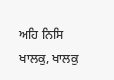ਅਹਿ ਨਿਸਿ ਖਾਲਕੁ, ਖਾਲਕੁ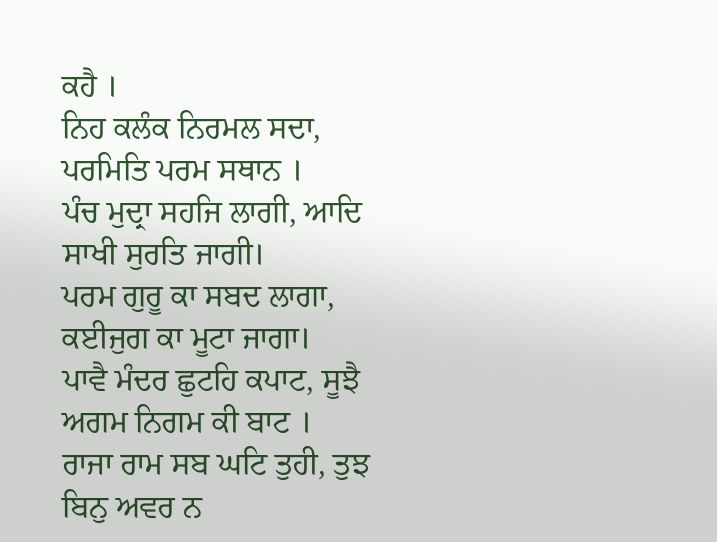ਕਹੈ ।
ਨਿਹ ਕਲੰਕ ਨਿਰਮਲ ਸਦਾ, ਪਰਮਿਤਿ ਪਰਮ ਸਥਾਨ ।
ਪੰਚ ਮੁਦ੍ਰਾ ਸਹਜਿ ਲਾਗੀ, ਆਦਿ ਸਾਖੀ ਸੁਰਤਿ ਜਾਗੀ।
ਪਰਮ ਗੁਰੂ ਕਾ ਸਬਦ ਲਾਗਾ, ਕਈਜੁਗ ਕਾ ਮੂਟਾ ਜਾਗਾ।
ਪਾਵੈ ਮੰਦਰ ਛੁਟਹਿ ਕਪਾਟ, ਸੂਝੈ ਅਗਮ ਨਿਗਮ ਕੀ ਬਾਟ ।
ਰਾਜਾ ਰਾਮ ਸਬ ਘਟਿ ਤੁਹੀ, ਤੁਝ ਬਿਨੁ ਅਵਰ ਨ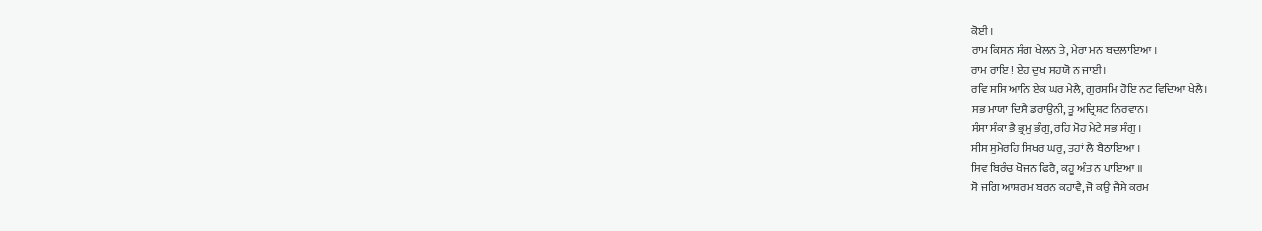ਕੋਈ ।
ਰਾਮ ਕਿਸਨ ਸੰਗ ਖੇਲਨ ਤੇ, ਮੇਰਾ ਮਨ ਬਦਲਾਇਆ ।
ਰਾਮ ਰਾਇ ! ਏਹ ਦੁਖ ਸਹਯੋ ਨ ਜਾਈ।
ਰਵਿ ਸਸਿ ਆਨਿ ਏਕ ਘਰ ਮੇਲੈ, ਗੁਰਸਮਿ ਹੋਇ ਨਟ ਵਿਦਿਆ ਖੇਲੈ।
ਸਭ ਮਾਯਾ ਦਿਸੈ ਡਰਾਉਨੀ, ਤੂ ਅਦ੍ਰਿਸ਼ਟ ਨਿਰਵਾਨ।
ਸੰਸਾ ਸੰਕਾ ਭੈ ਭ੍ਰਮੁ ਭੰਗੁ, ਰਹਿ ਮੋਹ ਮੇਟੇ ਸਭ ਸੰਗੁ ।
ਸੀਸ ਸੁਮੇਰਹਿ ਸਿਖਰ ਘਰੁ, ਤਹਾਂ ਲੈ ਬੈਠਾਇਆ ।
ਸਿਵ ਬਿਰੰਚ ਖੋਜਨ ਫਿਰੈ, ਕਹੂ ਅੰਤ ਨ ਪਾਇਆ ॥
ਸੋ ਜਗਿ ਆਸ਼ਰਮ ਬਰਨ ਕਹਾਵੈ, ਜੋ ਕਉ ਜੈਸੇ ਕਰਮ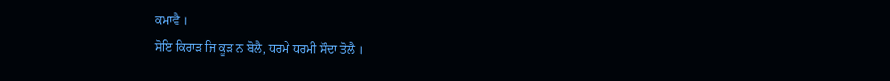ਕਮਾਵੈ ।
ਸੋਇ ਕਿਰਾੜ ਜਿ ਕੂੜ ਨ ਬੋਲੈ, ਧਰਮੇ ਧਰਮੀ ਸੌਦਾ ਤੋਲੈ ।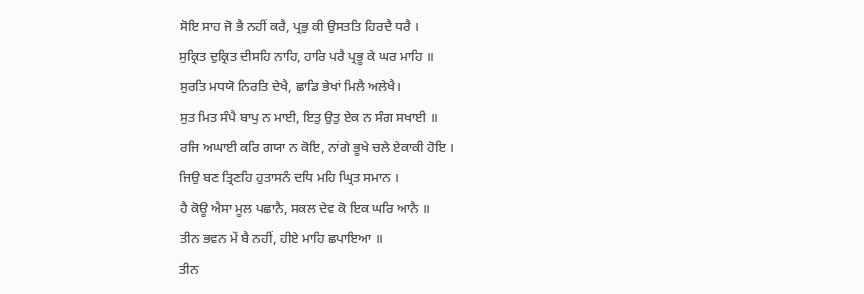ਸੋਇ ਸਾਹ ਜੋ ਭੈ ਨਹੀਂ ਕਰੈ, ਪ੍ਰਭੁ ਕੀ ਉਸਤਤਿ ਹਿਰਦੈ ਧਰੈ ।
ਸੁਕ੍ਰਿਤ ਦੁਕ੍ਰਿਤ ਦੀਸਹਿ ਨਾਹਿ, ਹਾਰਿ ਪਰੈ ਪ੍ਰਭੂ ਕੇ ਘਰ ਮਾਹਿ ॥
ਸੁਰਤਿ ਮਧਯੋ ਨਿਰਤਿ ਦੇਖੈ, ਛਾਡਿ ਭੇਖਾਂ ਮਿਲੈ ਅਲੇਖੈ।
ਸੁਤ ਮਿਤ ਸੰਪੈ ਬਾਪੁ ਨ ਮਾਈ, ਇਤੁ ਉਤੁ ਏਕ ਨ ਸੰਗ ਸਖਾਈ ॥
ਰਜਿ ਅਘਾਈ ਕਰਿ ਗਯਾ ਨ ਕੋਇ, ਨਾਂਗੇ ਭੂਖੇ ਚਲੇ ਏਕਾਕੀ ਹੋਇ ।
ਜਿਉ ਬਣ ਤ੍ਰਿਣਹਿ ਹੁਤਾਸਨੰ ਦਧਿ ਮਹਿ ਘ੍ਰਿਤ ਸਮਾਨ ।
ਹੈ ਕੋਊ ਐਸਾ ਮੂਲ ਪਛਾਨੈ, ਸਕਲ ਦੇਵ ਕੋ ਇਕ ਘਰਿ ਆਨੈ ॥
ਤੀਨ ਭਵਨ ਮੇਂ ਬੈ ਨਹੀਂ, ਹੀਏ ਮਾਹਿ ਛਪਾਇਆ ॥
ਤੀਨ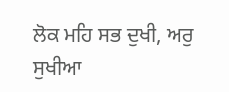ਲੋਕ ਮਹਿ ਸਭ ਦੁਖੀ, ਅਰੁ ਸੁਖੀਆ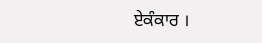ਏਕੰਕਾਰ ।